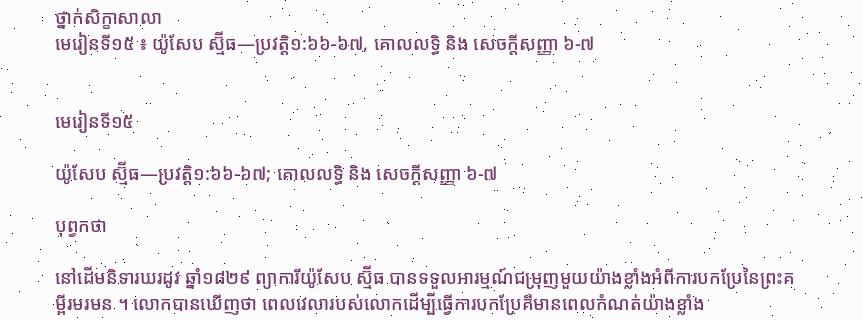ថ្នាក់សិក្ខាសាលា
មេរៀនទី១៥ ៖ យ៉ូសែប ស្ម៊ីធ—ប្រវត្តិ១:៦៦-៦៧, គោលលទ្ធិ និង សេចក្ដីសញ្ញា ៦-៧


មេរៀនទី១៥

យ៉ូសែប ស្ម៊ីធ—ប្រវត្តិ១:៦៦-៦៧; គោលលទ្ធិ និង សេចក្ដីសញ្ញា ៦-៧

បុព្វកថា

នៅដើមនិទារឃរដូវ ឆ្នាំ១៨២៩ ព្យាការីយ៉ូសែប ស្ម៊ីធ បានទទួលអារម្មណ៍ជម្រុញមួយយ៉ាងខ្លាំងអំពីការបកប្រែនៃព្រះគម្ពីរមរមន ។ លោកបានឃើញថា ពេលវេលារបស់លោកដើម្បីធ្វើការបកប្រែគឺមានពេលកំណត់យ៉ាងខ្លាំង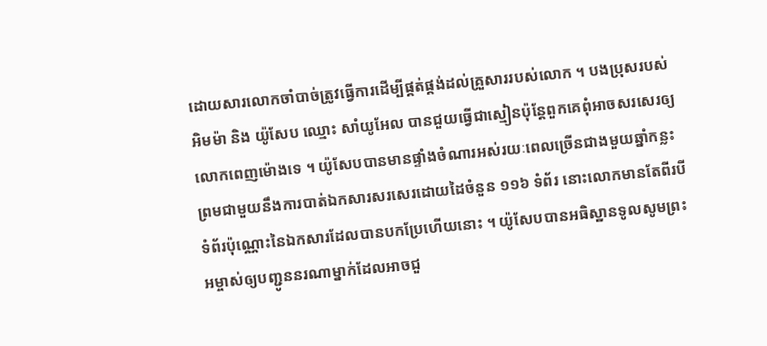ដោយសារលោកចាំបាច់ត្រូវធ្វើការដើម្បីផ្គត់ផ្គង់ដល់គ្រួសាររបស់លោក ។ បងប្រុសរបស់ អិមម៉ា និង យ៉ូសែប ឈ្មោះ សាំយូអែល បានជួយធ្វើជាស្មៀនប៉ុន្តែពួកគេពុំអាចសរសេរឲ្យលោកពេញម៉ោងទេ ។ យ៉ូសែបបានមានផ្ទាំងចំណារអស់រយៈពេលច្រើនជាងមួយឆ្នាំកន្លះ ព្រមជាមួយនឹងការបាត់ឯកសារសរសេរដោយដៃចំនួន ១១៦ ទំព័រ នោះលោកមានតែពីរបីទំព័រប៉ុណ្ណោះនៃឯកសារដែលបានបកប្រែហើយនោះ ។ យ៉ូសែបបានអធិស្ឋានទូលសូមព្រះអម្ចាស់ឲ្យបញ្ជូននរណាម្នាក់ដែលអាចជួ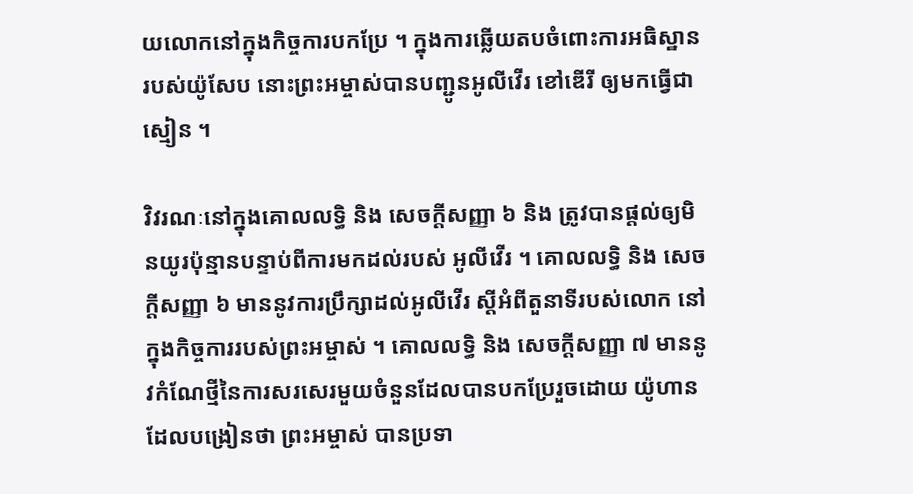យលោកនៅក្នុងកិច្ចការបកប្រែ ។ ក្នុងការឆ្លើយតបចំពោះការអធិស្ឋានរបស់យ៉ូសែប នោះព្រះអម្ចាស់បានបញ្ជូនអូលីវើរ ខៅឌើរី ឲ្យមកធ្វើជាស្មៀន ។

វិវរណៈនៅក្នុងគោលលទ្ធិ និង សេចក្ដីសញ្ញា ៦ និង ត្រូវបានផ្ដល់ឲ្យមិនយូរប៉ុន្មានបន្ទាប់ពីការមកដល់របស់ អូលីវើរ ។ គោលលទ្ធិ និង សេចក្ដីសញ្ញា ៦ មាននូវការប្រឹក្សាដល់អូលីវើរ ស្ដីអំពីតួនាទីរបស់លោក នៅក្នុងកិច្ចការរបស់ព្រះអម្ចាស់ ។ គោលលទ្ធិ និង សេចក្ដីសញ្ញា ៧ មាននូវកំណែថ្មីនៃការសរសេរមួយចំនួនដែលបានបកប្រែរួចដោយ យ៉ូហាន ដែលបង្រៀនថា ព្រះអម្ចាស់ បានប្រទា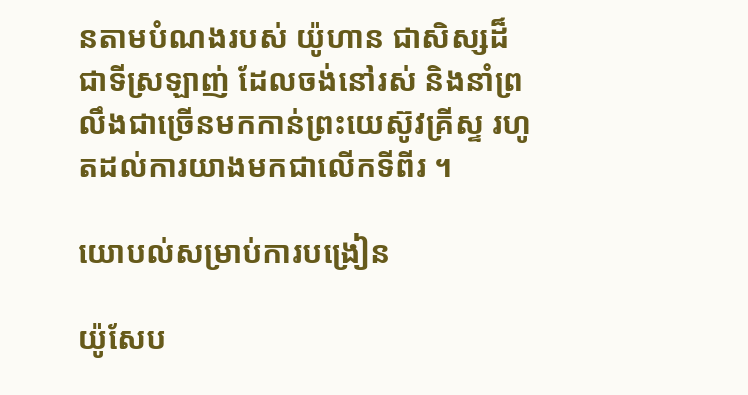នតាមបំណងរបស់ យ៉ូហាន ជាសិស្សដ៏ជាទីស្រឡាញ់ ដែលចង់នៅរស់ និងនាំព្រលឹងជាច្រើនមកកាន់ព្រះយេស៊ូវគ្រីស្ទ រហូតដល់ការយាងមកជាលើកទីពីរ ។

យោបល់សម្រាប់ការបង្រៀន

យ៉ូសែប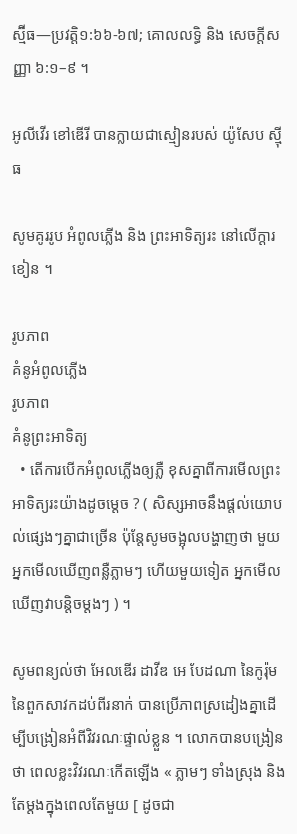ស្ម៊ីធ—ប្រវត្តិ១:៦៦-៦៧; គោលលទ្ធិ និង សេចក្ដីសញ្ញា ៦:១–៩ ។

អូលីវើរ ខៅឌើរី បានក្លាយជាស្មៀនរបស់ យ៉ូសែប ស៊្មីធ

សូមគូររូប អំពូលភ្លើង និង ព្រះអាទិត្យរះ នៅលើក្ដារខៀន ។

រូបភាព
គំនូអំពូលភ្លើង
រូបភាព
គំនូព្រះអាទិត្យ
  • តើការបើកអំពូលភ្លើងឲ្យភ្លឺ ខុសគ្នាពីការមើលព្រះអាទិត្យរះយ៉ាងដូចម្ដេច ? ( សិស្សអាចនឹងផ្ដល់យោបល់ផ្សេងៗគ្នាជាច្រើន ប៉ុន្តែសូមចង្អុលបង្ហាញថា មួយ អ្នកមើលឃើញពន្លឺភ្លាមៗ ហើយមួយទៀត អ្នកមើលឃើញវាបន្ដិចម្ដងៗ ) ។

សូមពន្យល់ថា អែលឌើរ ដាវីឌ អេ បែដណា នៃកូរ៉ុមនៃពួកសាវកដប់ពីរនាក់ បានប្រើភាពស្រដៀងគ្នាដើម្បីបង្រៀនអំពីវិវរណៈផ្ទាល់ខ្លួន ។ លោកបានបង្រៀនថា ពេលខ្លះវិវរណៈកើតឡើង « ភ្លាមៗ ទាំងស្រុង និងតែម្ដងក្នុងពេលតែមួយ [ ដូចជា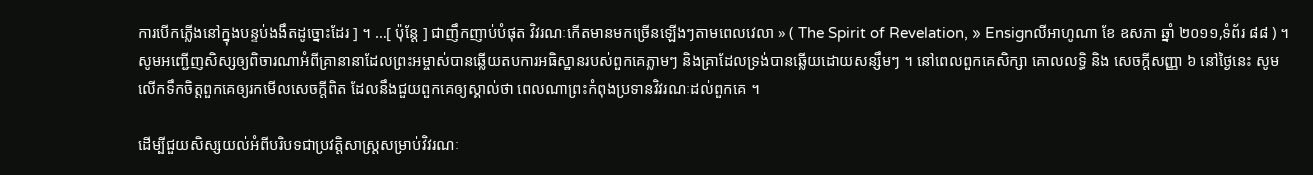ការបើកភ្លើងនៅក្នុងបន្ទប់ងងឹតដូច្នោះដែរ ] ។ …[ ប៉ុន្ដែ ] ជាញឹកញាប់បំផុត វិវរណៈកើតមានមកច្រើនឡើងៗតាមពេលវេលា » ( The Spirit of Revelation, » Ensignលីអាហូណា ខែ ឧសភា ឆ្នាំ ២០១១,ទំព័រ ៨៨ ) ។ សូមអញ្ជើញសិស្សឲ្យពិចារណាអំពីគ្រានានាដែលព្រះអម្ចាស់បានឆ្លើយតបការអធិស្ឋានរបស់ពួកគេភ្លាមៗ និងគ្រាដែលទ្រង់បានឆ្លើយដោយសន្សឹមៗ ។ នៅពេលពួកគេសិក្សា គោលលទ្ធិ និង សេចក្ដីសញ្ញា ៦ នៅថ្ងៃនេះ សូមលើកទឹកចិត្តពួកគេឲ្យរកមើលសេចក្ដីពិត ដែលនឹងជួយពួកគេឲ្យស្គាល់ថា ពេលណាព្រះកំពុងប្រទានវិវរណៈដល់ពួកគេ ។

ដើម្បីជួយសិស្សយល់អំពីបរិបទជាប្រវត្តិសាស្ត្រសម្រាប់វិវរណៈ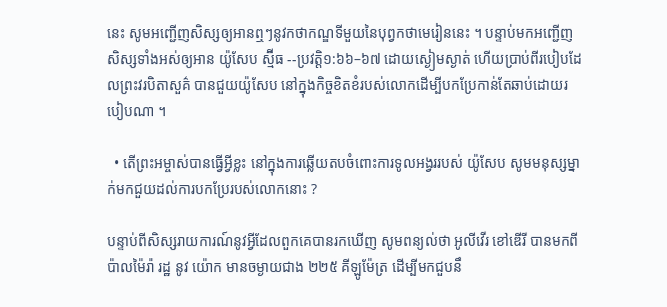នេះ សូមអញ្ជើញសិស្សឲ្យអានឮៗនូវកថាកណ្ឌទីមួយនៃបុព្វកថាមេរៀននេះ ។ បន្ទាប់មកអញ្ជើញសិស្សទាំងអស់ឲ្យអាន យ៉ូសែប ស្ម៊ីធ --ប្រវត្តិ១:៦៦–៦៧ ដោយស្ងៀមស្ងាត់ ហើយប្រាប់ពីរបៀបដែលព្រះវរបិតាសួគ៌ បានជួយយ៉ូសែប នៅក្នុងកិច្ចខិតខំរបស់លោកដើម្បីបកប្រែកាន់តែឆាប់ដោយរបៀបណា ។

  • តើព្រះអម្ចាស់បានធ្វើអ្វីខ្លះ នៅក្នុងការឆ្លើយតបចំពោះការទូលអង្វររបស់ យ៉ូសែប សូមមនុស្សម្នាក់មកជួយដល់ការបកប្រែរបស់លោកនោះ ?

បន្ទាប់ពីសិស្សរាយការណ៍នូវអ្វីដែលពួកគេបានរកឃើញ សូមពន្យល់ថា អូលីវើរ ខៅឌើរី បានមកពី ប៉ាលម៉ៃរ៉ា រដ្ឋ នូវ យ៉ោក មានចម្ងាយជាង ២២៥ គីឡូម៉ែត្រ ដើម្បីមកជួបនឹ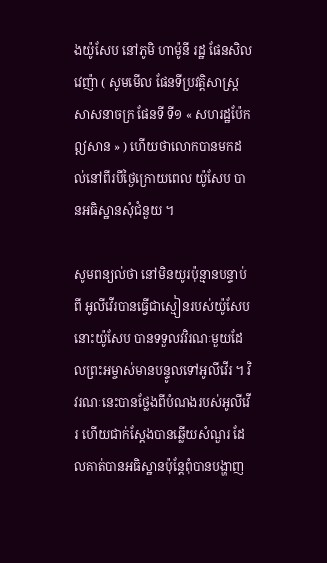ងយ៉ូសែប នៅភូមិ ហាម៉ូនី រដ្ឋ ផែនសិលវេញ៉ា ( សូមមើល ផែនទីប្រវត្តិសាស្ត្រសាសនាចក្រ ផែនទី ទី១ « សហរដ្ឋប៉ែកឦសាន » ) ហើយថាលោកបានមកដល់នៅពីរបីថ្ងៃក្រោយពេល យ៉ូសែប បានអធិស្ឋានសុំជំនួយ ។

សូមពន្យល់ថា នៅមិនយូរប៉ុន្មានបន្ទាប់ពី អូលីវើរបានធ្វើជាស្មៀនរបស់យ៉ូសែប នោះយ៉ូសែប បានទទួលវវិរណៈមួយដែលព្រះអម្ចាស់មានបន្ទូលទៅអូលីវើរ ។ វិវរណៈនេះបានថ្លែងពីបំណងរបស់អូលីវើរ ហើយជាក់ស្ដែងបានឆ្លើយសំណួរ ដែលគាត់បានអធិស្ឋានប៉ុន្តែពុំបានបង្ហាញ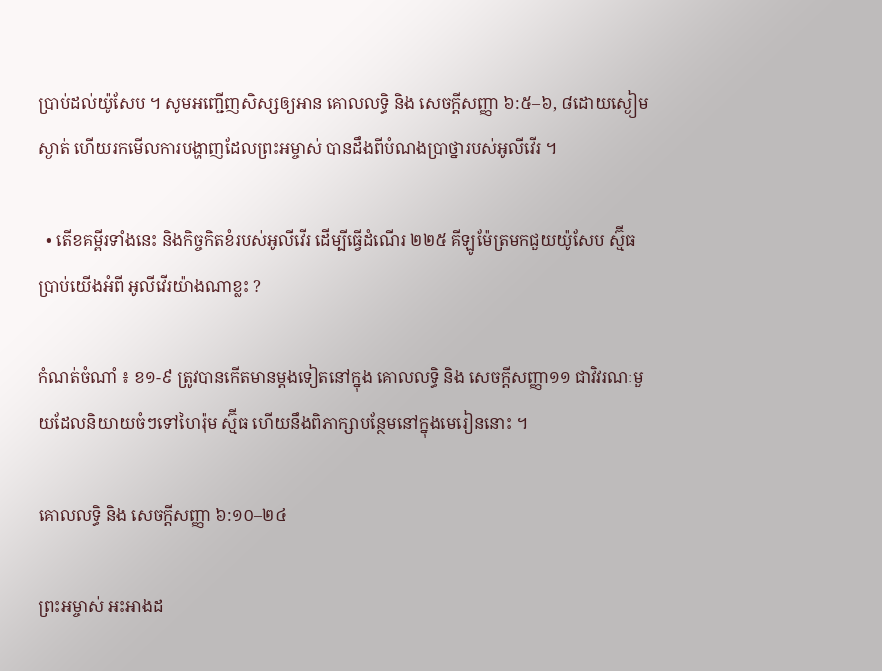ប្រាប់ដល់យ៉ូសែប ។ សូមអញ្ជើញសិស្សឲ្យអាន គោលលទ្ធិ និង សេចក្ដីសញ្ញា ៦:៥–៦, ៨ដោយស្ងៀមស្ងាត់ ហើយរកមើលការបង្ហាញដែលព្រះអម្ចាស់ បានដឹងពីបំណងប្រាថ្នារបស់អូលីវើរ ។

  • តើខគម្ពីរទាំងនេះ និងកិច្ចកិតខំរបស់អូលីវើរ ដើម្បីធ្វើដំណើរ ២២៥ គីឡូម៉ែត្រមកជួយយ៉ូសែប ស្ម៊ីធ ប្រាប់យើងអំពី អូលីវើរយ៉ាងណាខ្លះ ?

កំណត់ចំណាំ ៖ ខ១-៩ ត្រូវបានកើតមានម្ដងទៀតនៅក្នុង គោលលទ្ធិ និង សេចក្ដីសញ្ញា១១ ជាវិវរណៈមួយដែលនិយាយចំៗទៅហៃរ៉ុម ស្ម៊ីធ ហើយនឹងពិភាក្សាបន្ថែមនៅក្នុងមេរៀននោះ ។

គោលលទ្ធិ និង សេចក្ដីសញ្ញា ៦:១០–២៤

ព្រះអម្ចាស់ អះអាងដ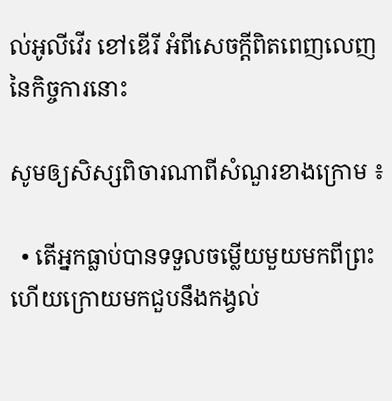ល់អូលីវើរ ខៅឌើរី អំពីសេចក្ដីពិតពេញលេញនៃកិច្ចការនោះ

សូមឲ្យសិស្សពិចារណាពីសំណួរខាងក្រោម ៖

  • តើអ្នកធ្លាប់បានទទួលចម្លើយមួយមកពីព្រះ ហើយក្រោយមកជួបនឹងកង្វល់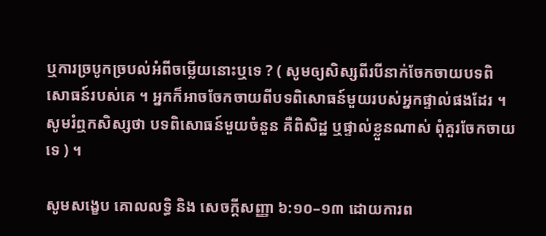ឬការច្របូកច្របល់អំពីចម្លើយនោះឬទេ ? ( សូមឲ្យសិស្សពីរបីនាក់ចែកចាយបទពិសោធន៍របស់គេ ។ អ្នកក៏អាចចែកចាយពីបទពិសោធន៍មួយរបស់អ្នកផ្ទាល់ផងដែរ ។ សូមរំឮកសិស្សថា បទពិសោធន៍មួយចំនួន គឺពិសិដ្ឋ ឬផ្ទាល់ខ្លួនណាស់ ពុំគួរចែកចាយទេ ) ។

សូមសង្ខេប គោលលទ្ធិ និង សេចក្ដីសញ្ញា ៦:១០–១៣ ដោយការព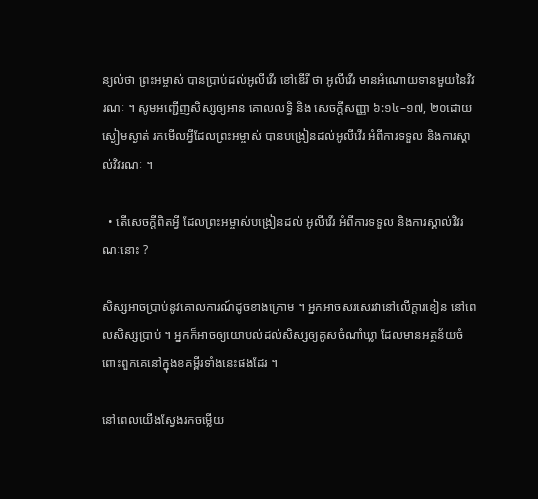ន្យល់ថា ព្រះអម្ចាស់ បានប្រាប់ដល់អូលីវើរ ខៅឌើរី ថា អូលីវើរ មានអំណោយទានមួយនៃវិវរណៈ ។ សូមអញ្ជើញសិស្សឲ្យអាន គោលលទ្ធិ និង សេចក្ដីសញ្ញា ៦:១៤–១៧, ២០ដោយស្ងៀមស្ងាត់ រកមើលអ្វីដែលព្រះអម្ចាស់ បានបង្រៀនដល់អូលីវើរ អំពីការទទួល និងការស្គាល់វិវរណៈ ។

  • តើសេចក្ដីពិតអ្វី ដែលព្រះអម្ចាស់បង្រៀនដល់ អូលីវើរ អំពីការទទួល និងការស្គាល់វិវរណៈនោះ ?

សិស្សអាចប្រាប់នូវគោលការណ៍ដូចខាងក្រោម ។ អ្នកអាចសរសេរវានៅលើក្ដារខៀន នៅពេលសិស្សប្រាប់ ។ អ្នកក៏អាចឲ្យយោបល់ដល់សិស្សឲ្យគូសចំណាំឃ្លា ដែលមានអត្ថន័យចំពោះពួកគេនៅក្នុងខគម្ពីរទាំងនេះផងដែរ ។

នៅពេលយើងស្វែងរកចម្លើយ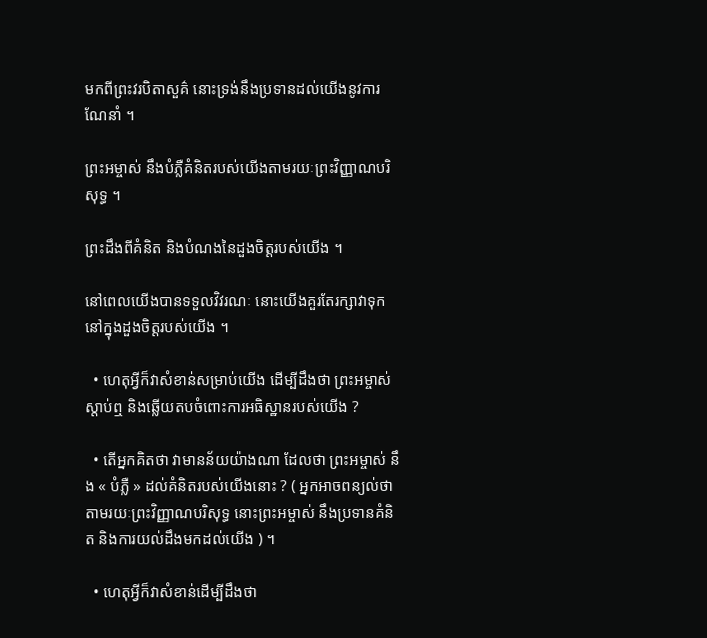មកពីព្រះវរបិតាសួគ៌ នោះទ្រង់នឹងប្រទានដល់យើងនូវការណែនាំ ។

ព្រះអម្ចាស់ នឹងបំភ្លឺគំនិតរបស់យើងតាមរយៈព្រះវិញ្ញាណបរិសុទ្ធ ។

ព្រះដឹងពីគំនិត និងបំណងនៃដួងចិត្តរបស់យើង ។

នៅពេលយើងបានទទួលវិវរណៈ នោះយើងគួរតែរក្សាវាទុកនៅក្នុងដួងចិត្តរបស់យើង ។

  • ហេតុអ្វីក៏វាសំខាន់សម្រាប់យើង ដើម្បីដឹងថា ព្រះអម្ចាស់ស្ដាប់ឮ និងឆ្លើយតបចំពោះការអធិស្ឋានរបស់យើង ?

  • តើអ្នកគិតថា វាមានន័យយ៉ាងណា ដែលថា ព្រះអម្ចាស់ នឹង « បំភ្លឺ » ដល់គំនិតរបស់យើងនោះ ? ( អ្នកអាចពន្យល់ថា តាមរយៈព្រះវិញ្ញាណបរិសុទ្ធ នោះព្រះអម្ចាស់ នឹងប្រទានគំនិត និងការយល់ដឹងមកដល់យើង ) ។

  • ហេតុអ្វីក៏វាសំខាន់ដើម្បីដឹងថា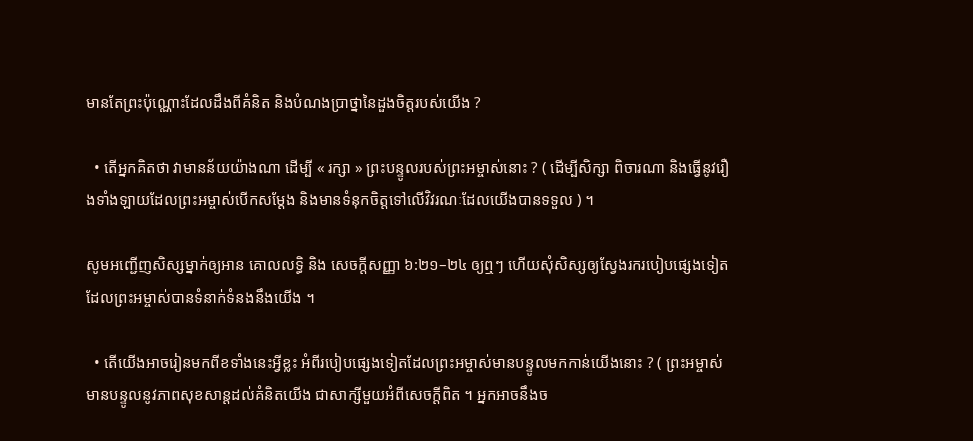មានតែព្រះប៉ុណ្ណោះដែលដឹងពីគំនិត និងបំណងប្រាថ្នានៃដួងចិត្តរបស់យើង ?

  • តើអ្នកគិតថា វាមានន័យយ៉ាងណា ដើម្បី « រក្សា » ព្រះបន្ទូលរបស់ព្រះអម្ចាស់នោះ ? ( ដើម្បីសិក្សា ពិចារណា និងធ្វើនូវរឿងទាំងឡាយដែលព្រះអម្ចាស់បើកសម្ដែង និងមានទំនុកចិត្តទៅលើវិវរណៈដែលយើងបានទទួល ) ។

សូមអញ្ជើញសិស្សម្នាក់ឲ្យអាន គោលលទ្ធិ និង សេចក្ដីសញ្ញា ៦:២១–២៤ ឲ្យឮៗ ហើយសុំសិស្សឲ្យស្វែងរករបៀបផ្សេងទៀតដែលព្រះអម្ចាស់បានទំនាក់ទំនងនឹងយើង ។

  • តើយើងអាចរៀនមកពីខទាំងនេះអ្វីខ្លះ អំពីរបៀបផ្សេងទៀតដែលព្រះអម្ចាស់មានបន្ទូលមកកាន់យើងនោះ ? ( ព្រះអម្ចាស់ មានបន្ទូលនូវភាពសុខសាន្ដដល់គំនិតយើង ជាសាក្សីមួយអំពីសេចក្ដីពិត ។ អ្នកអាចនឹងច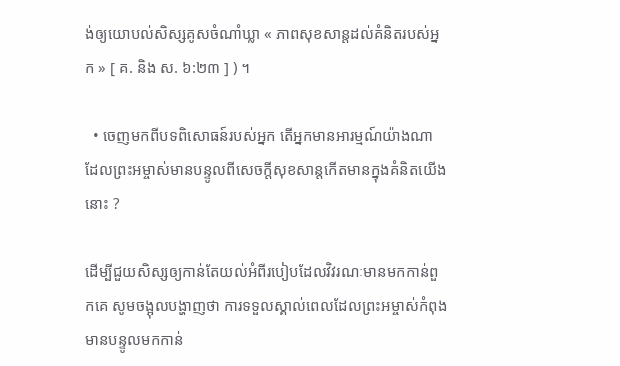ង់ឲ្យយោបល់សិស្សគូសចំណាំឃ្លា « ភាពសុខសាន្ដដល់គំនិតរបស់អ្នក » [ គ. និង ស. ៦:២៣ ] ) ។

  • ចេញមកពីបទពិសោធន៍របស់អ្នក តើអ្នកមានអារម្មណ៍យ៉ាងណា ដែលព្រះអម្ចាស់មានបន្ទូលពីសេចក្ដីសុខសាន្ដកើតមានក្នុងគំនិតយើងនោះ ?

ដើម្បីជួយសិស្សឲ្យកាន់តែយល់អំពីរបៀបដែលវិវរណៈមានមកកាន់ពួកគេ សូមចង្អុលបង្ហាញថា ការទទួលស្គាល់ពេលដែលព្រះអម្ចាស់កំពុងមានបន្ទូលមកកាន់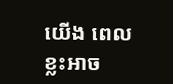យើង ពេលខ្លះអាច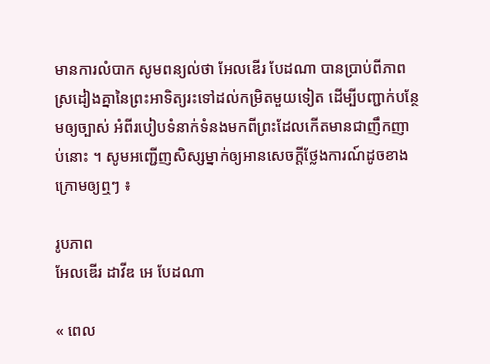មានការលំបាក សូមពន្យល់ថា អែលឌើរ បែដណា បានប្រាប់ពីភាពស្រដៀងគ្នានៃព្រះអាទិត្យរះទៅដល់កម្រិតមួយទៀត ដើម្បីបញ្ជាក់បន្ថែមឲ្យច្បាស់ អំពីរបៀបទំនាក់ទំនងមកពីព្រះដែលកើតមានជាញឹកញាប់នោះ ។ សូមអញ្ជើញសិស្សម្នាក់ឲ្យអានសេចក្ដីថ្លែងការណ៍ដូចខាងក្រោមឲ្យឮៗ ៖

រូបភាព
អែលឌើរ ដាវីឌ អេ បែដណា

« ពេល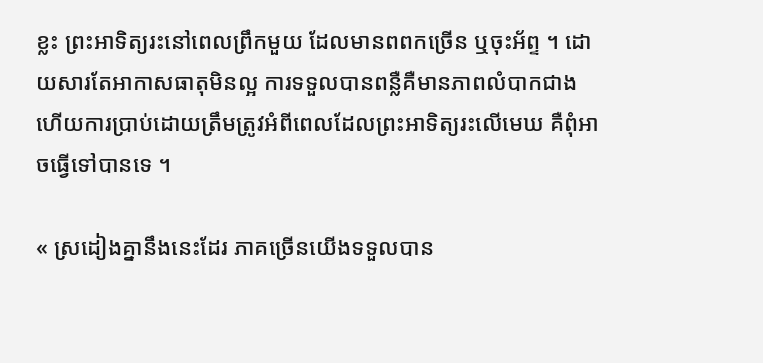ខ្លះ ព្រះអាទិត្យរះនៅពេលព្រឹកមួយ ដែលមានពពកច្រើន ឬចុះអ័ព្ទ ។ ដោយសារតែអាកាសធាតុមិនល្អ ការទទួលបានពន្លឺគឺមានភាពលំបាកជាង ហើយការប្រាប់ដោយត្រឹមត្រូវអំពីពេលដែលព្រះអាទិត្យរះលើមេឃ គឺពុំអាចធ្វើទៅបានទេ ។

« ស្រដៀងគ្នានឹងនេះដែរ ភាគច្រើនយើងទទួលបាន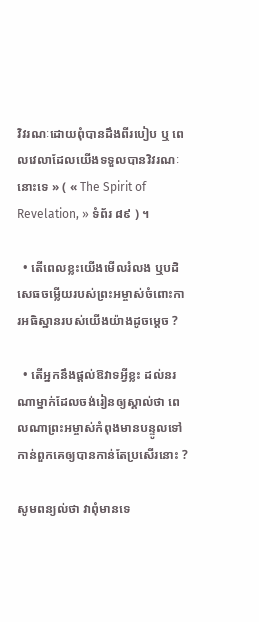វិវរណៈដោយពុំបានដឹងពីរបៀប ឬ ពេលវេលាដែលយើងទទួលបានវិវរណៈនោះទេ » ( « The Spirit of Revelation, » ទំព័រ ៨៩ ) ។

  • តើពេលខ្លះយើងមើលរំលង ឬបដិសេធចម្លើយរបស់ព្រះអម្ចាស់ចំពោះការអធិស្ឋានរបស់យើងយ៉ាងដូចម្ដេច ?

  • តើអ្នកនឹងផ្ដល់ឱវាទអ្វីខ្លះ ដល់នរណាម្នាក់ដែលចង់រៀនឲ្យស្គាល់ថា ពេលណាព្រះអម្ចាស់កំពុងមានបន្ទូលទៅកាន់ពួកគេឲ្យបានកាន់តែប្រសើរនោះ ?

សូមពន្យល់ថា វាពុំមានទេ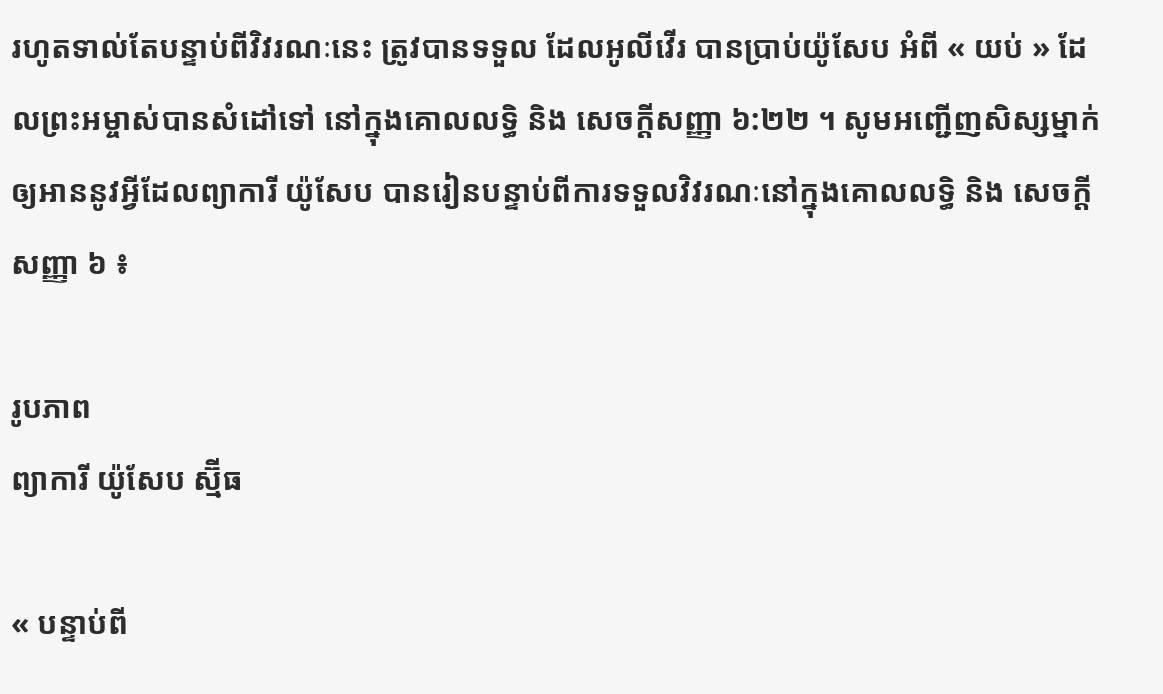រហូតទាល់តែបន្ទាប់ពីវិវរណៈនេះ ត្រូវបានទទួល ដែលអូលីវើរ បានប្រាប់យ៉ូសែប អំពី « យប់ » ដែលព្រះអម្ចាស់បានសំដៅទៅ នៅក្នុងគោលលទ្ធិ និង សេចក្ដីសញ្ញា ៦:២២ ។ សូមអញ្ជើញសិស្សម្នាក់ឲ្យអាននូវអ្វីដែលព្យាការី យ៉ូសែប បានរៀនបន្ទាប់ពីការទទួលវិវរណៈនៅក្នុងគោលលទ្ធិ និង សេចក្ដីសញ្ញា ៦ ៖

រូបភាព
ព្យាការី យ៉ូសែប ស្ម៊ីធ

« បន្ទាប់ពី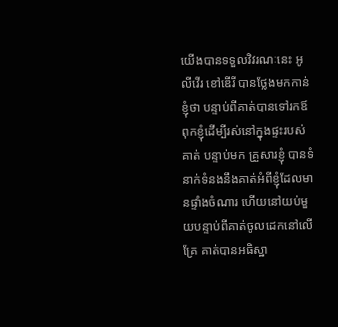យើងបានទទួលវិវរណៈនេះ អូលីវើរ ខៅឌើរី បានថ្លែងមកកាន់ខ្ញុំថា បន្ទាប់ពីគាត់បានទៅរកឪពុកខ្ញុំដើម្បីរស់នៅក្នុងផ្ទះរបស់គាត់ បន្ទាប់មក គ្រួសារខ្ញុំ បានទំនាក់ទំនងនឹងគាត់អំពីខ្ញុំដែលមានផ្ទាំងចំណារ ហើយនៅយប់មួយបន្ទាប់ពីគាត់ចូលដេកនៅលើគ្រែ គាត់បានអធិស្ឋា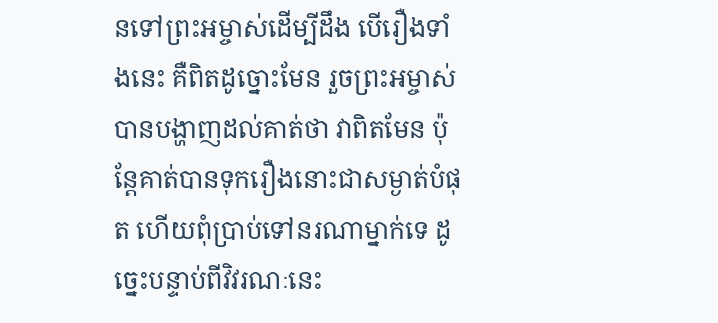នទៅព្រះអម្ចាស់ដើម្បីដឹង បើរឿងទាំងនេះ គឺពិតដូច្នោះមែន រួចព្រះអម្ចាស់បានបង្ហាញដល់គាត់ថា វាពិតមែន ប៉ុន្តែគាត់បានទុករឿងនោះជាសម្ងាត់បំផុត ហើយពុំបា្រប់ទៅនរណាម្នាក់ទេ ដូច្នេះបន្ទាប់ពីវិវរណៈនេះ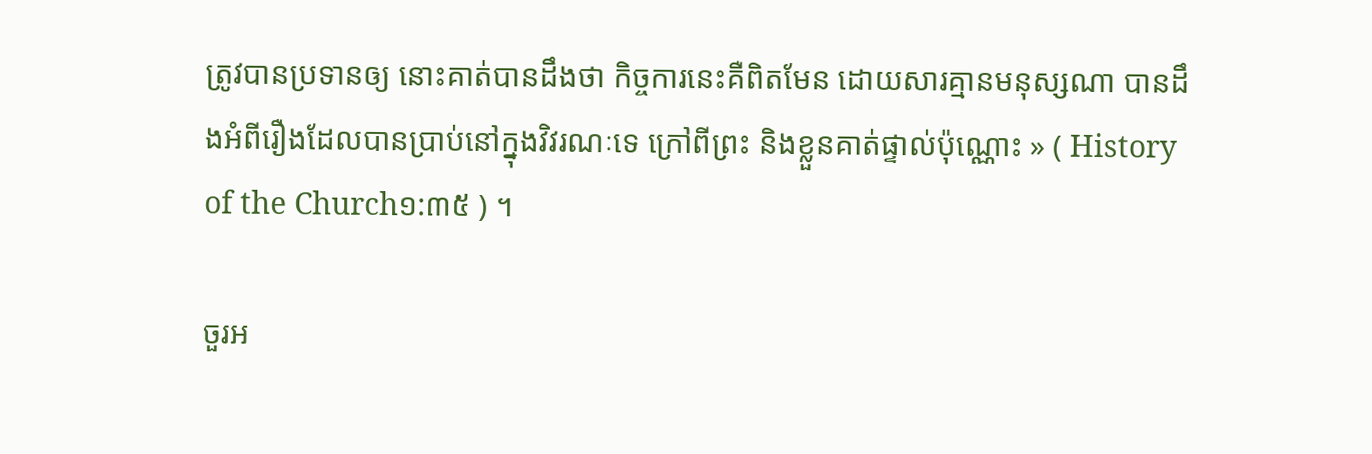ត្រូវបានប្រទានឲ្យ នោះគាត់បានដឹងថា កិច្ចការនេះគឺពិតមែន ដោយសារគ្មានមនុស្សណា បានដឹងអំពីរឿងដែលបានប្រាប់នៅក្នុងវិវរណៈទេ ក្រៅពីព្រះ និងខ្លួនគាត់ផ្ទាល់ប៉ុណ្ណោះ » ( History of the Church១:៣៥ ) ។

ចួរអ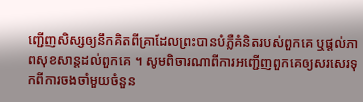ញ្ជើញសិស្សឲ្យនឹកគិតពីគ្រាដែលព្រះបានបំភ្លឺគំនិតរបស់ពួកគេ ឬផ្ដល់ភាពសុខសាន្ដដល់ពួកគេ ។ សូមពិចារណាពីការអញ្ជើញពួកគេឲ្យសរសេរទុកពីការចងចាំមួយចំនួន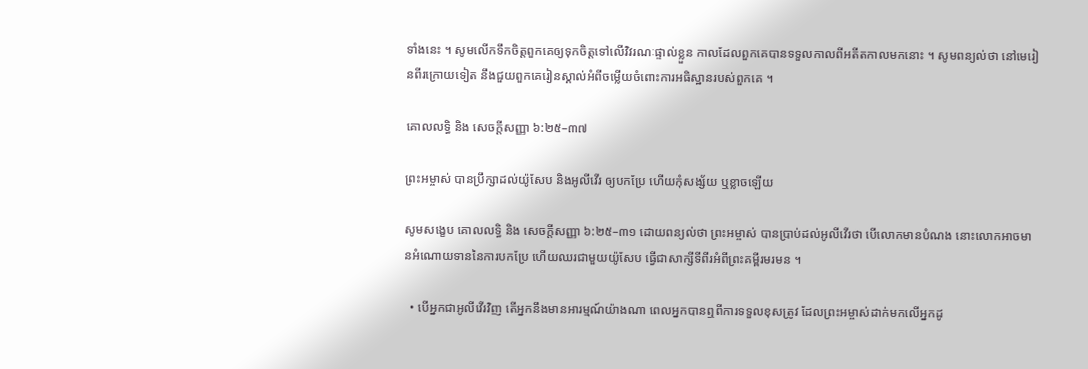ទាំងនេះ ។ សូមលើកទឹកចិត្តពួកគេឲ្យទុកចិត្តទៅលើវិវរណៈផ្ទាល់ខ្លួន កាលដែលពួកគេបានទទួលកាលពីអតីតកាលមកនោះ ។ សូមពន្យល់ថា នៅមេរៀនពីរក្រោយទៀត នឹងជួយពួកគេរៀនស្គាល់អំពីចម្លើយចំពោះការអធិស្ឋានរបស់ពួកគេ ។

គោលលទ្ធិ និង សេចក្ដីសញ្ញា ៦:២៥–៣៧

ព្រះអម្ចាស់ បានប្រឹក្សាដល់យ៉ូសែប និងអូលីវើរ ឲ្យបកប្រែ ហើយកុំសង្ស័យ ឬខ្លាចឡើយ

សូមសង្ខេប គោលលទ្ធិ និង សេចក្ដីសញ្ញា ៦:២៥–៣១ ដោយពន្យល់ថា ព្រះអម្ចាស់ បានប្រាប់ដល់អូលីវើរថា បើលោកមានបំណង នោះលោកអាចមានអំណោយទាននៃការបកប្រែ ហើយឈរជាមួយយ៉ូសែប ធ្វើជាសាក្សីទីពីរអំពីព្រះគម្ពីរមរមន ។

  • បើអ្នកជាអូលីវើរវិញ តើអ្នកនឹងមានអារម្មណ៍យ៉ាងណា ពេលអ្នកបានឮពីការទទួលខុសត្រូវ ដែលព្រះអម្ចាស់ដាក់មកលើអ្នកដូ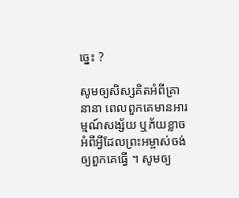ច្នេះ ?

សូមឲ្យសិស្សគិតអំពីគ្រានានា ពេលពួកគេមានអារម្មណ៍សង្ស័យ ឬភ័យខ្លាចអំពីអ្វីដែលព្រះអម្ចាស់ចង់ឲ្យពួកគេធ្វើ ។ សូមឲ្យ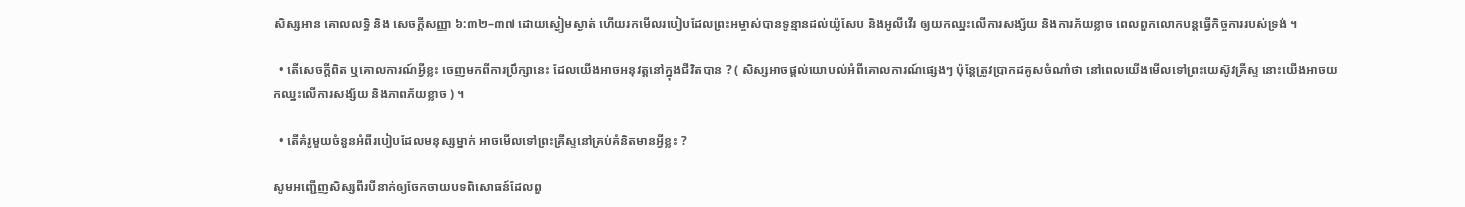សិស្សអាន គោលលទ្ធិ និង សេចក្ដីសញ្ញា ៦:៣២–៣៧ ដោយស្ងៀមស្ងាត់ ហើយរកមើលរបៀបដែលព្រះអម្ចាស់បានទូន្មានដល់យ៉ូសែប និងអូលីវើរ ឲ្យយកឈ្នះលើការសង្ស័យ និងការភ័យខ្លាច ពេលពួកលោកបន្តធ្វើកិច្ចការរបស់ទ្រង់ ។

  • តើសេចក្ដីពិត ឬគោលការណ៍អ្វីខ្លះ ចេញមកពីការប្រឹក្សានេះ ដែលយើងអាចអនុវត្តនៅក្នុងជីវិតបាន ? ( សិស្សអាចផ្ដល់យោបល់អំពីគោលការណ៍ផ្សេងៗ ប៉ុន្តែត្រូវប្រាកដគូសចំណាំថា នៅពេលយើងមើលទៅព្រះយេស៊ូវគ្រីស្ទ នោះយើងអាចយកឈ្នះលើការសង្ស័យ និងភាពភ័យខ្លាច ) ។

  • តើគំរូមួយចំនួនអំពីរបៀបដែលមនុស្សម្នាក់ អាចមើលទៅព្រះគ្រីស្ទនៅគ្រប់គំនិតមានអ្វីខ្លះ ?

សូមអញ្ជើញសិស្សពីរបីនាក់ឲ្យចែកចាយបទពិសោធន៍ដែលពួ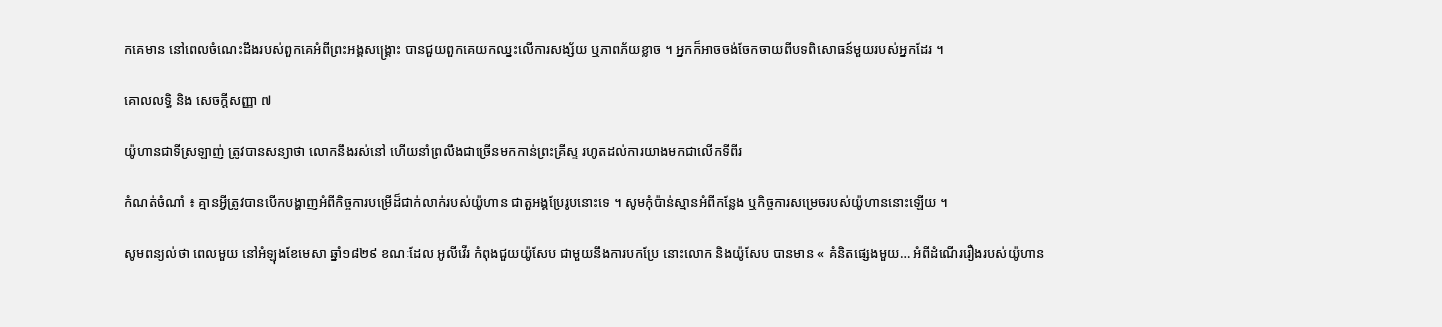កគេមាន នៅពេលចំណេះដឹងរបស់ពួកគេអំពីព្រះអង្គសង្គ្រោះ បានជួយពួកគេយកឈ្នះលើការសង្ស័យ ឬភាពភ័យខ្លាច ។ អ្នកក៏អាចចង់ចែកចាយពីបទពិសោធន៍មួយរបស់អ្នកដែរ ។

គោលលទ្ធិ និង សេចក្តីសញ្ញា ៧

យ៉ូហានជាទីស្រឡាញ់ ត្រូវបានសន្យាថា លោកនឹងរស់នៅ ហើយនាំព្រលឹងជាច្រើនមកកាន់ព្រះគ្រីស្ទ រហូតដល់ការយាងមកជាលើកទីពីរ

កំណត់ចំណាំ ៖ គ្មានអ្វីត្រូវបានបើកបង្ហាញអំពីកិច្ចការបម្រើដ៏ជាក់លាក់របស់យ៉ូហាន ជាតួអង្គប្រែរូបនោះទេ ។ សូមកុំប៉ាន់ស្មានអំពីកន្លែង ឬកិច្ចការសម្រេចរបស់យ៉ូហាននោះឡើយ ។

សូមពន្យល់ថា ពេលមួយ នៅអំឡុងខែមេសា ឆ្នាំ១៨២៩ ខណៈដែល អូលីវើរ កំពុងជួយយ៉ូសែប ជាមួយនឹងការបកប្រែ នោះលោក និងយ៉ូសែប បានមាន « គំនិតផ្សេងមួយ… អំពីដំណើររឿងរបស់យ៉ូហាន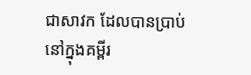ជាសាវក ដែលបានប្រាប់នៅក្នុងគម្ពីរ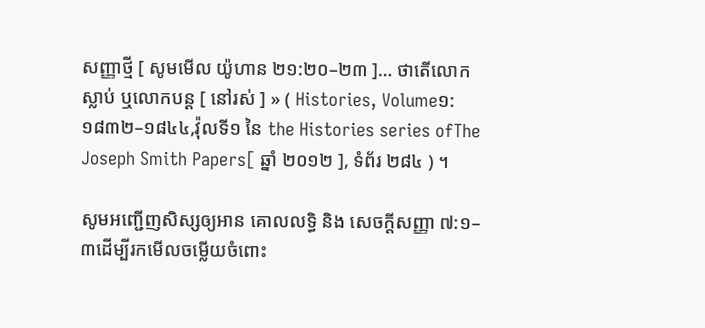សញ្ញាថ្មី [ សូមមើល យ៉ូហាន ២១:២០–២៣ ]… ថាតើលោកស្លាប់ ឬលោកបន្ដ [ នៅរស់ ] » ( Histories, Volume១:១៨៣២–១៨៤៤,វ៉ុលទី១ នៃ the Histories series ofThe Joseph Smith Papers[ ឆ្នាំ ២០១២ ], ទំព័រ ២៨៤ ) ។

សូមអញ្ជើញសិស្សឲ្យអាន គោលលទ្ធិ និង សេចក្ដីសញ្ញា ៧:១–៣ដើម្បីរកមើលចម្លើយចំពោះ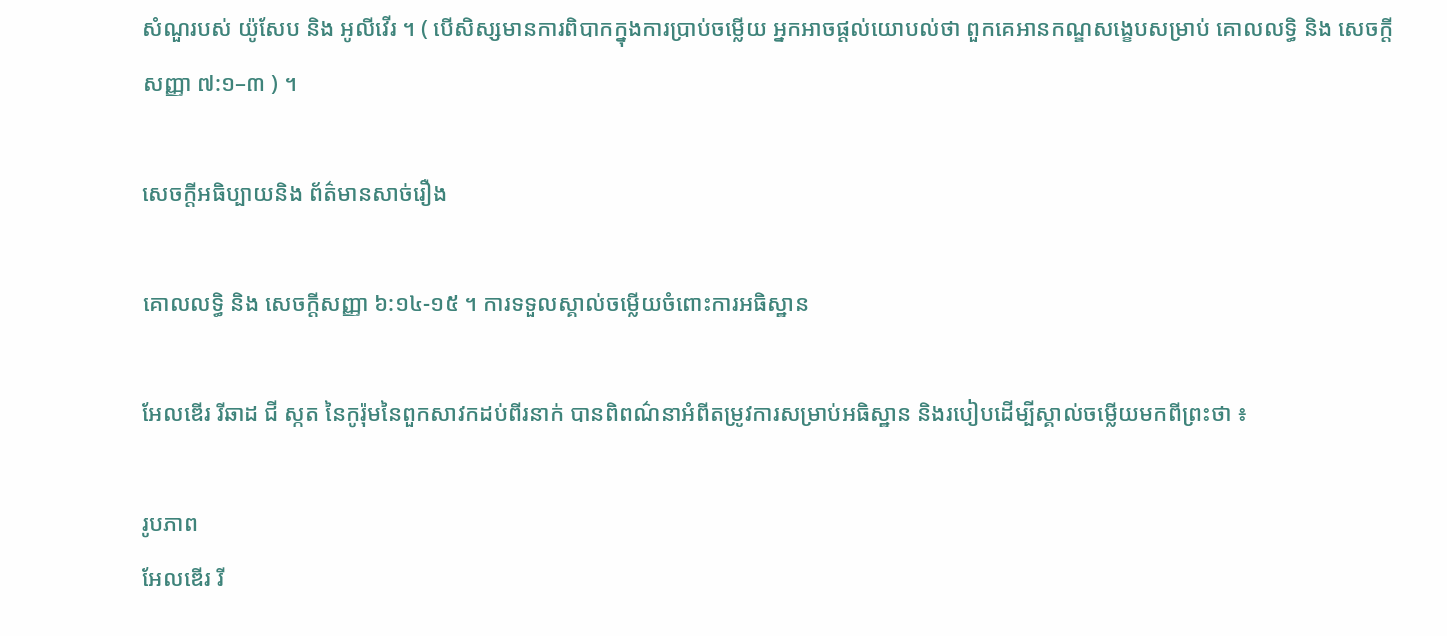សំណួរបស់ យ៉ូសែប និង អូលីវើរ ។ ( បើសិស្សមានការពិបាកក្នុងការប្រាប់ចម្លើយ អ្នកអាចផ្ដល់យោបល់ថា ពួកគេអានកណ្ឌសង្ខេបសម្រាប់ គោលលទ្ធិ និង សេចក្ដីសញ្ញា ៧:១–៣ ) ។

សេចក្តីអធិប្បាយនិង ព័ត៌មានសាច់រឿង

គោលលទ្ធិ និង សេចក្ដីសញ្ញា ៦:១៤-១៥ ។ ការទទួលស្គាល់ចម្លើយចំពោះការអធិស្ឋាន

អែលឌើរ រីឆាដ ជី ស្កត នៃកូរ៉ុមនៃពួកសាវកដប់ពីរនាក់ បានពិពណ៌នាអំពីតម្រូវការសម្រាប់អធិស្ឋាន និងរបៀបដើម្បីស្គាល់ចម្លើយមកពីព្រះថា ៖

រូបភាព
អែលឌើរ រី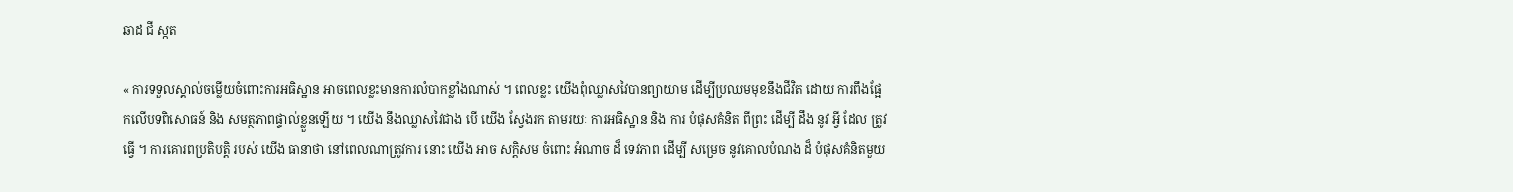ឆាដ ជី ស្កត

« ការទទួលស្គាល់ចម្លើយចំពោះការអធិស្ឋាន អាចពេលខ្លះមានការលំបាកខ្លាំងណាស់ ។ ពេលខ្លះ យើងពុំឈ្លាសវៃបានព្យាយាម ដើម្បីប្រឈមមុខនឹងជីវិត ដោយ ការពឹងផ្អែកលើបទពិសោធន៍ និង សមត្ថភាពផ្ទាល់ខ្លួនឡើយ ។ យើង នឹងឈ្លាសវៃជាង បើ យើង ស្វែងរក តាមរយៈ ការអធិស្ឋាន និង ការ បំផុសគំនិត ពីព្រះ ដើម្បី ដឹង នូវ អ្វី ដែល ត្រូវ ធ្វើ ។ ការគោរពប្រតិបត្តិ របស់ យើង ធានាថា នៅពេលណាត្រូវការ នោះ យើង អាច សក្ដិសម ចំពោះ អំណាច ដ៏ ទេវភាព ដើម្បី សម្រេច នូវគោលបំណង ដ៏ បំផុសគំនិតមួយ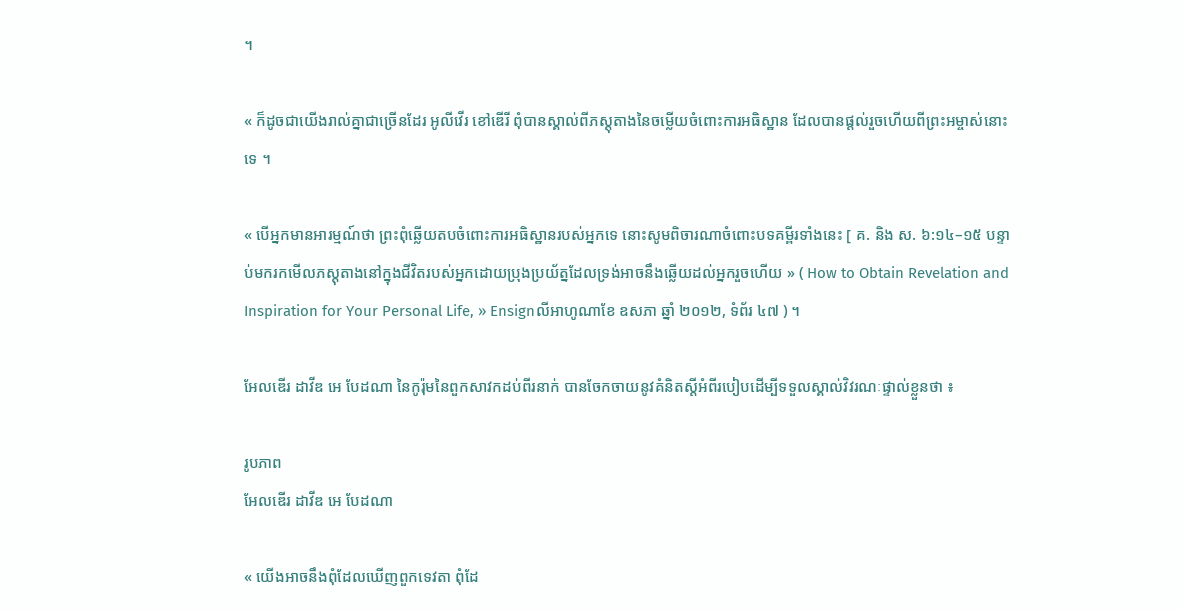។

« ក៏ដូចជាយើងរាល់គ្នាជាច្រើនដែរ អូលីវើរ ខៅឌើរី ពុំបានស្គាល់ពីភស្ដុតាងនៃចម្លើយចំពោះការអធិស្ឋាន ដែលបានផ្ដល់រួចហើយពីព្រះអម្ចាស់នោះទេ ។

« បើអ្នកមានអារម្មណ៍ថា ព្រះពុំឆ្លើយតបចំពោះការអធិស្ឋានរបស់អ្នកទេ នោះសូមពិចារណាចំពោះបទគម្ពីរទាំងនេះ [ គ. និង ស. ៦:១៤–១៥ បន្ទាប់មករកមើលភស្ដុតាងនៅក្នុងជីវិតរបស់អ្នកដោយប្រុងប្រយ័ត្នដែលទ្រង់អាចនឹងឆ្លើយដល់អ្នករួចហើយ » ( How to Obtain Revelation and Inspiration for Your Personal Life, » Ensignលីអាហូណាខែ ឧសភា ឆ្នាំ ២០១២, ទំព័រ ៤៧ ) ។

អែលឌើរ ដាវីឌ អេ បែដណា នៃកូរ៉ុមនៃពួកសាវកដប់ពីរនាក់ បានចែកចាយនូវគំនិតស្ដីអំពីរបៀបដើម្បីទទួលស្គាល់វិវរណៈផ្ទាល់ខ្លួនថា ៖

រូបភាព
អែលឌើរ ដាវីឌ អេ បែដណា

« យើងអាចនឹងពុំដែលឃើញពួកទេវតា ពុំដែ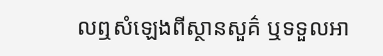លឮសំឡេងពីស្ថានសួគ៌ ឬទទួលអា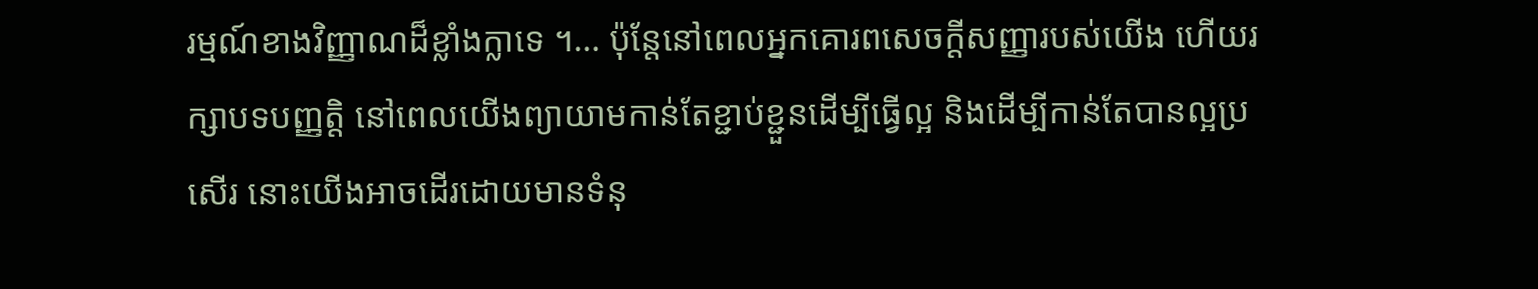រម្មណ៍ខាងវិញ្ញាណដ៏ខ្លាំងក្លាទេ ។… ប៉ុន្តែនៅពេលអ្នកគោរពសេចក្ដីសញ្ញារបស់យើង ហើយរក្សាបទបញ្ញត្តិ នៅពេលយើងព្យាយាមកាន់តែខ្ជាប់ខ្ជួនដើម្បីធ្វើល្អ និងដើម្បីកាន់តែបានល្អប្រសើរ នោះយើងអាចដើរដោយមានទំនុ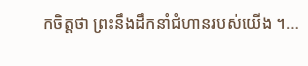កចិត្តថា ព្រះនឹងដឹកនាំជំហានរបស់យើង ។…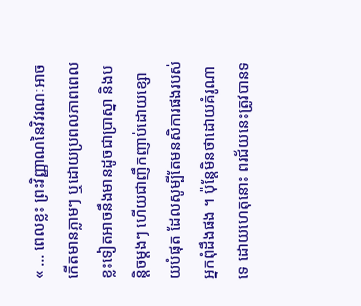« … ពេលខ្លះ ព្រះវិញ្ញាណនៃវិវរណៈអាចកើតមានភ្លាមៗ ឬដោយប្រពលភាពពេលខ្លះទៀតអាចនឹងមានដូចជាប្រាស្នា និងបន្ដិចម្ដងៗ ហើយជាញឹកញាប់ដោយខ្សោយបំផុត ដែលសូម្បីតែមនសិការផងរបស់អ្នកពុំដឹងផង ។ ប៉ុន្តែមិនថាដោយគំរូណាទេ ដោយហេតុនោះ ពរជ័យនេះត្រូវបានទ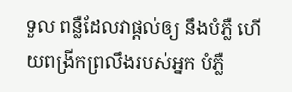ទួល ពន្លឺដែលវាផ្ដល់ឲ្យ នឹងបំភ្លឺ ហើយពង្រីកព្រលឹងរបស់អ្នក បំភ្លឺ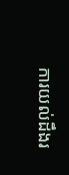ការយល់ដឹងរ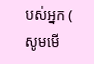បស់អ្នក ( សូមមើ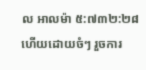ល អាលម៉ា ៥:៧៣២:២៨ហើយដោយចំៗ រួចការ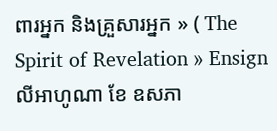ពារអ្នក និងគ្រួសារអ្នក » ( The Spirit of Revelation » Ensignលីអាហូណា ខែ ឧសភា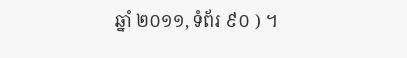ឆ្នាំ ២០១១, ទំព័រ ៩០ ) ។